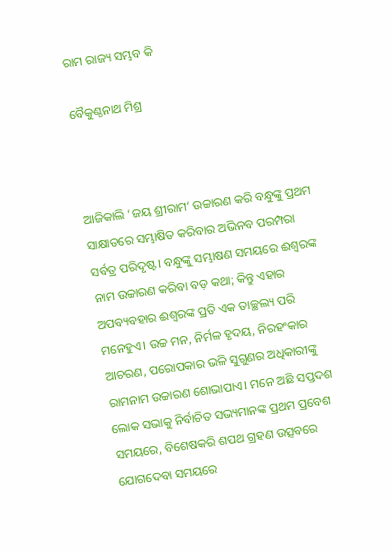ରାମ ରାଜ୍ୟ ସମ୍ଭବ କି

ବୈକୁଣ୍ଠନାଥ ମିଶ୍ର



ଆଜିକାଲି ‘ଜୟ ଶ୍ରୀରାମ’ ଉଚ୍ଚାରଣ କରି ବନ୍ଧୁଙ୍କୁ ପ୍ରଥମ ସାକ୍ଷାତରେ ସମ୍ଭାଷିତ କରିବାର ଅଭିନବ ପରମ୍ପରା ସର୍ବତ୍ର ପରିଦୃଷ୍ଟ। ବନ୍ଧୁଙ୍କୁ ସମ୍ଭାଷଣ ସମୟରେ ଈଶ୍ୱରଙ୍କ ନାମ ଉଚ୍ଚାରଣ କରିବା ବଡ଼ କଥା; କିନ୍ତୁ ଏହାର ଅପବ୍ୟବହାର ଈଶ୍ୱରଙ୍କ ପ୍ରତି ଏକ ତାଚ୍ଛଲ୍ୟ ପରି ମନେହୁଏ। ଉଚ୍ଚ ମନ, ନିର୍ମଳ ହୃଦୟ, ନିରହଂକାର ଆଚରଣ, ପରୋପକାର ଭଳି ସୁଗୁଣର ଅଧିକାରୀଙ୍କୁ ରାମନାମ ଉଚ୍ଚାରଣ ଶୋଭାପାଏ। ମନେ ଅଛି ସପ୍ତଦଶ ଲୋକ ସଭାକୁ ନିର୍ବାଚିତ ସଭ୍ୟମାନଙ୍କ ପ୍ରଥମ ପ୍ରବେଶ ସମୟରେ, ବିଶେଷକରି ଶପଥ ଗ୍ରହଣ ଉତ୍ସବରେ ଯୋଗଦେବା ସମୟରେ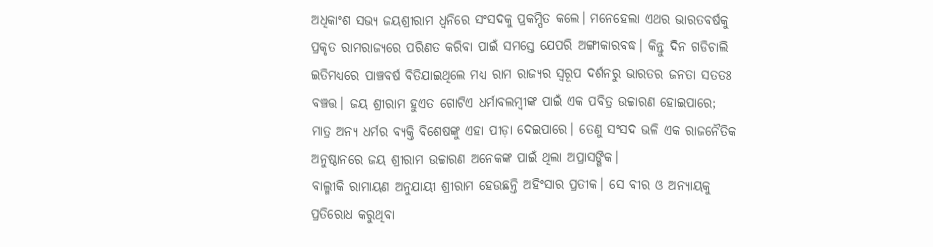ଅଧିକାଂଶ ସଭ୍ୟ ଜୟଶ୍ରୀରାମ ଧ୍ୱନିରେ ସଂସଦକୁ ପ୍ରକମ୍ପିତ କଲେ। ମନେହେଲା ଏଥର ଭାରତବର୍ଷକୁ ପ୍ରକୃତ ରାମରାଜ୍ୟରେ ପରିଣତ କରିବା ପାଇଁ ସମସ୍ତେ ଯେପରି ଅଙ୍ଗୀକାରବଦ୍ଧ। କିନ୍ତୁ ଦିନ ଗଡିଚାଲି ଇତିମଧ୍ୟରେ ପାଞ୍ଚବର୍ଷ ବିତିଯାଇଥିଲେ ମଧ୍ୟ ରାମ ରାଜ୍ୟର ସ୍ବରୂପ ଦର୍ଶନରୁ ଭାରତର ଜନତା ସତତଃ ବଞ୍ଚତ୍ତ। ଜୟ ଶ୍ରୀରାମ ହୁଏତ ଗୋଟିଏ ଧର୍ମାବଲମ୍ବୀଙ୍କ ପାଇଁ ଏକ ପବିତ୍ର ଉଚ୍ଚାରଣ ହୋଇପାରେ; ମାତ୍ର ଅନ୍ୟ ଧର୍ମର ବ୍ୟକ୍ତି ବିଶେଷଙ୍କୁ ଏହା ପୀଡ଼ା ଦେଇପାରେ। ତେଣୁ ସଂସଦ ଭଳି ଏକ ରାଜନୈତିକ ଅନୁଷ୍ଠାନରେ ଜୟ ଶ୍ରୀରାମ ଉଚ୍ଚାରଣ ଅନେକଙ୍କ ପାଇଁ ଥିଲା ଅପ୍ରାସଙ୍ଗିକ।
ବାଲ୍ମୀକି ରାମାୟଣ ଅନୁଯାୟୀ ଶ୍ରୀରାମ ହେଉଛନ୍ତି ଅହିଂସାର ପ୍ରତୀକ। ସେ ବୀର ଓ ଅନ୍ୟାୟକୁ ପ୍ରତିରୋଧ କରୁଥିବା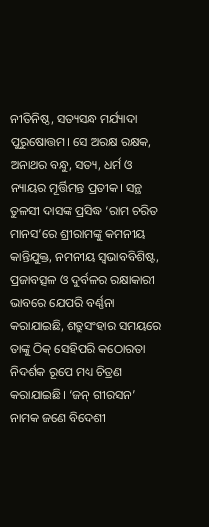ନୀତିନିଷ୍ଠ, ସତ୍ୟସନ୍ଧ ମର୍ଯ୍ୟାଦା ପୁରୁଷୋତ୍ତମ। ସେ ଅରକ୍ଷ ରକ୍ଷକ, ଅନାଥର ବନ୍ଧୁ, ସତ୍ୟ, ଧର୍ମ ଓ ନ୍ୟାୟର ମୂର୍ତ୍ତିମନ୍ତ ପ୍ରତୀକ। ସନ୍ଥ ତୁଳସୀ ଦାସଙ୍କ ପ୍ରସିଦ୍ଧ ‘ରାମ ଚରିତ ମାନସ’ରେ ଶ୍ରୀରାମଙ୍କୁ କମନୀୟ କାନ୍ତିଯୁକ୍ତ, ନମନୀୟ ସ୍ବଭାବବିଶିଷ୍ଟ, ପ୍ରଜାବତ୍ସଳ ଓ ଦୁର୍ବଳର ରକ୍ଷାକାରୀ ଭାବରେ ଯେପରି ବର୍ଣ୍ଣନା କରାଯାଇଛି, ଶତ୍ରୁସଂହାର ସମୟରେ ତାଙ୍କୁ ଠିକ୍‌ ସେହିପରି କଠୋରତା ନିଦର୍ଶକ ରୂପେ ମଧ୍ୟ ଚିତ୍ରଣ କରାଯାଇଛି। ‘ଜନ୍‌ ଗୀରସନ’ ନାମକ ଜଣେ ବିଦେଶୀ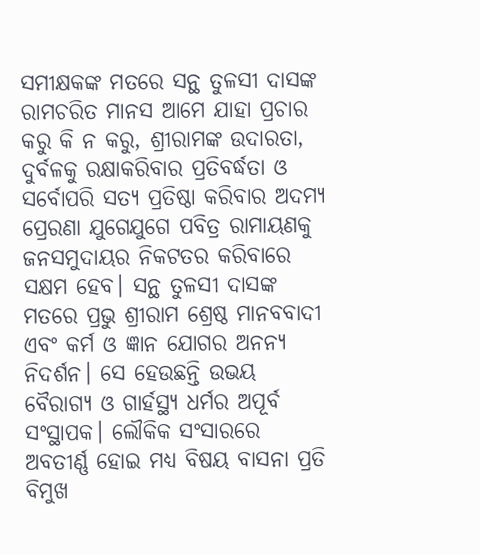ସମୀକ୍ଷକଙ୍କ ମତରେ ସନ୍ଥ ତୁଳସୀ ଦାସଙ୍କ ରାମଚରିତ ମାନସ ଆମେ ଯାହା ପ୍ରଚାର କରୁ କି ନ କରୁ, ଶ୍ରୀରାମଙ୍କ ଉଦାରତା, ଦୁର୍ବଳକୁ ରକ୍ଷାକରିବାର ପ୍ରତିବର୍ଦ୍ଧତା ଓ ସର୍ବୋପରି ସତ୍ୟ ପ୍ରତିଷ୍ଠା କରିବାର ଅଦମ୍ୟ ପ୍ରେରଣା ଯୁଗେଯୁଗେ ପବିତ୍ର ରାମାୟଣକୁ ଜନସମୁଦାୟର ନିକଟତର କରିବାରେ ସକ୍ଷମ ହେବ। ସନ୍ଥ ତୁଳସୀ ଦାସଙ୍କ ମତରେ ପ୍ରଭୁ ଶ୍ରୀରାମ ଶ୍ରେଷ୍ଠ ମାନବବାଦୀ ଏବଂ କର୍ମ ଓ ଜ୍ଞାନ ଯୋଗର ଅନନ୍ୟ ନିଦର୍ଶନ। ସେ ହେଉଛନ୍ତି ଉଭୟ ବୈରାଗ୍ୟ ଓ ଗାର୍ହସ୍ଥ୍ୟ ଧର୍ମର ଅପୂର୍ବ ସଂସ୍ଥାପକ। ଲୌକିକ ସଂସାରରେ ଅବତୀର୍ଣ୍ଣ ହୋଇ ମଧ୍ୟ ବିଷୟ ବାସନା ପ୍ରତି ବିମୁଖ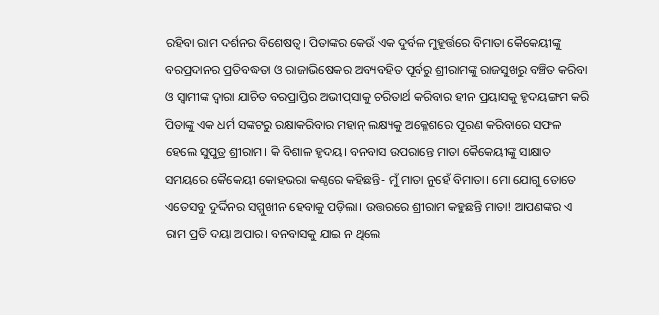ରହିବା ରାମ ଦର୍ଶନର ବିଶେଷତ୍ୱ। ପିତାଙ୍କର କେଉଁ ଏକ ଦୁର୍ବଳ ମୁହୂର୍ତ୍ତରେ ବିମାତା କୈକେୟୀଙ୍କୁ ବରପ୍ରଦାନର ପ୍ରତିବଦ୍ଧତା ଓ ରାଜାଭିଷେକର ଅବ୍ୟବହିତ ପୂର୍ବରୁ ଶ୍ରୀରାମଙ୍କୁ ରାଜସୁଖରୁ ବଞ୍ଚିତ କରିବା ଓ ସ୍ବାମୀଙ୍କ ଦ୍ୱାରା ଯାଚିତ ବରପ୍ରାପ୍ତିର ଅଭୀପ୍‌ସାକୁ ଚରିତାର୍ଥ କରିବାର ହୀନ ପ୍ରୟାସକୁ ହୃଦୟଙ୍ଗମ କରି ପିତାଙ୍କୁ ଏକ ଧର୍ମ ସଙ୍କଟରୁ ରକ୍ଷାକରିବାର ମହାନ୍‌ ଲକ୍ଷ୍ୟକୁ ଅକ୍ଳେଶରେ ପୂରଣ କରିବାରେ ସଫଳ ହେଲେ ସୁପୁତ୍ର ଶ୍ରୀରାମ। କି ବିଶାଳ ହୃଦୟ। ବନବାସ ଉପରାନ୍ତେ ମାତା କୈକେୟୀଙ୍କୁ ସାକ୍ଷାତ ସମୟରେ କୈକେୟୀ କୋହଭରା କଣ୍ଠରେ କହିଛନ୍ତି- ମୁଁ ମାତା ନୁହେଁ ବିମାତା। ମୋ ଯୋଗୁ ତୋତେ ଏତେସବୁ ଦୁର୍ଦ୍ଦିନର ସମ୍ମୁଖୀନ ହେବାକୁ ପଡ଼ିଲା। ଉତ୍ତରରେ ଶ୍ରୀରାମ କହୁଛନ୍ତି ମାତା! ଆପଣଙ୍କର ଏ ରାମ ପ୍ରତି ଦୟା ଅପାର। ବନବାସକୁ ଯାଇ ନ ଥିଲେ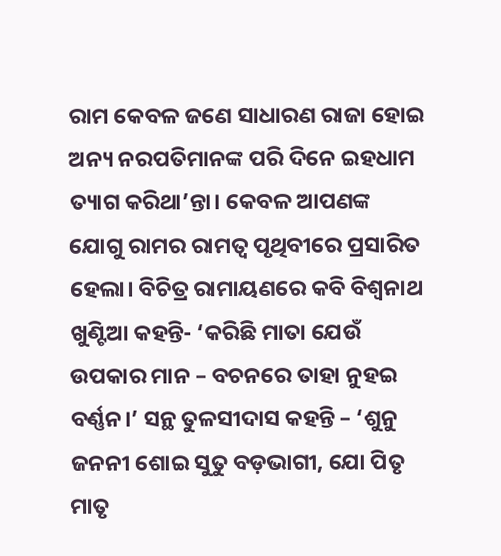ରାମ କେବଳ ଜଣେ ସାଧାରଣ ରାଜା ହୋଇ ଅନ୍ୟ ନରପତିମାନଙ୍କ ପରି ଦିନେ ଇହଧାମ ତ୍ୟାଗ କରିଥା’ନ୍ତା। କେବଳ ଆପଣଙ୍କ ଯୋଗୁ ରାମର ରାମତ୍ୱ ପୃଥିବୀରେ ପ୍ରସାରିତ ହେଲା। ବିଚିତ୍ର ରାମାୟଣରେ କବି ବିଶ୍ୱନାଥ ଖୁଣ୍ଟିଆ କହନ୍ତି- ‘କରିଛି ମାତା ଯେଉଁ ଉପକାର ମାନ – ବଚନରେ ତାହା ନୁହଇ ବର୍ଣ୍ଣନ।’ ସନ୍ଥ ତୁଳସୀଦାସ କହନ୍ତି – ‘ଶୁନୁ ଜନନୀ ଶୋଇ ସୁତୁ ବଡ଼ଭାଗୀ, ଯୋ ପିତୃ ମାତୃ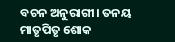ବଚନ ଅନୁରାଗୀ। ତନୟ ମାତୃପିତୃ ଶୋକ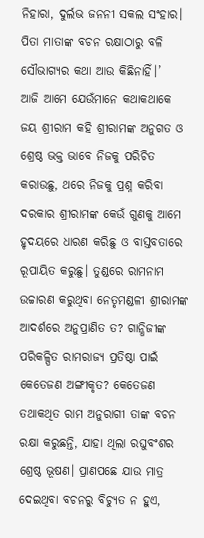ନିହାରା, ଦୁର୍ଲଭ ଜନନୀ ସକଲ ସଂହାର। ପିତା ମାତାଙ୍କ ବଚନ ରକ୍ଷାଠାରୁ ବଳି ସୌଭାଗ୍ୟର କଥା ଆଉ କିଛିନାହିଁ।’
ଆଜି ଆମେ ଯେଉଁମାନେ କଥାକଥାକେ ଜୟ ଶ୍ରୀରାମ କହି ଶ୍ରୀରାମଙ୍କ ଅନୁଗତ ଓ ଶ୍ରେଷ୍ଠ ଭକ୍ତ ଭାବେ ନିଜକୁ ପରିଚିତ କରାଉଛୁ, ଥରେ ନିଜକୁ ପ୍ରଶ୍ନ କରିବା ଦରକାର ଶ୍ରୀରାମଙ୍କ କେଉଁ ଗୁଣକୁ ଆମେ ହୃଦୟରେ ଧାରଣ କରିଛୁ ଓ ବାସ୍ତବତାରେ ରୂପାୟିତ କରୁଛୁ। ତୁଣ୍ଡରେ ରାମନାମ ଉଚ୍ଚାରଣ କରୁଥିବା ନେତୃମଣ୍ଡଳୀ ଶ୍ରୀରାମଙ୍କ ଆଦର୍ଶରେ ଅନୁପ୍ରାଣିତ ତ? ଗାନ୍ଧିଜୀଙ୍କ ପରିକଳ୍ପିତ ରାମରାଜ୍ୟ ପ୍ରତିଷ୍ଠା ପାଇଁ କେତେଜଣ ଅଙ୍ଗୀକୃତ? କେତେଜଣ ତଥାକଥିତ ରାମ ଅନୁରାଗୀ ତାଙ୍କ ବଚନ ରକ୍ଷା କରୁଛନ୍ତି, ଯାହା ଥିଲା ରଘୁବଂଶର ଶ୍ରେଷ୍ଠ ଭୂଷଣ। ପ୍ରାଣପଛେ ଯାଉ ମାତ୍ର ଦେଇଥିବା ବଚନରୁ ବିଚ୍ୟୁତ ନ ହୁଏ,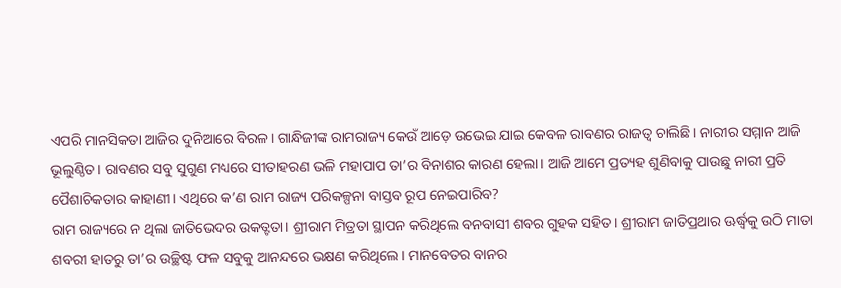ଏପରି ମାନସିକତା ଆଜିର ଦୁନିଆରେ ବିରଳ। ଗାନ୍ଧିଜୀଙ୍କ ରାମରାଜ୍ୟ କେଉଁ ଆଡ଼େ ଉଭେଇ ଯାଇ କେବଳ ରାବଣର ରାଜତ୍ୱ ଚାଲିଛି। ନାରୀର ସମ୍ମାନ ଆଜି ଭୂଲୁଣ୍ଠିତ। ରାବଣର ସବୁ ସୁଗୁଣ ମଧ୍ୟରେ ସୀତାହରଣ ଭଳି ମହାପାପ ତା’ର ବିନାଶର କାରଣ ହେଲା। ଆଜି ଆମେ ପ୍ରତ୍ୟହ ଶୁଣିବାକୁ ପାଉଛୁ ନାରୀ ପ୍ରତି ପୈଶାଚିକତାର କାହାଣୀ। ଏଥିରେ କ’ଣ ରାମ ରାଜ୍ୟ ପରିକଳ୍ପନା ବାସ୍ତବ ରୂପ ନେଇପାରିବ?
ରାମ ରାଜ୍ୟରେ ନ ଥିଲା ଜାତିଭେଦର ଉକତ୍ଟତା। ଶ୍ରୀରାମ ମିତ୍ରତା ସ୍ଥାପନ କରିଥିଲେ ବନବାସୀ ଶବର ଗୁହକ ସହିତ। ଶ୍ରୀରାମ ଜାତିପ୍ରଥାର ଊର୍ଦ୍ଧ୍ୱକୁ ଉଠି ମାତା ଶବରୀ ହାତରୁ ତା’ର ଉଚ୍ଛିଷ୍ଟ ଫଳ ସବୁକୁ ଆନନ୍ଦରେ ଭକ୍ଷଣ କରିଥିଲେ। ମାନବେତର ବାନର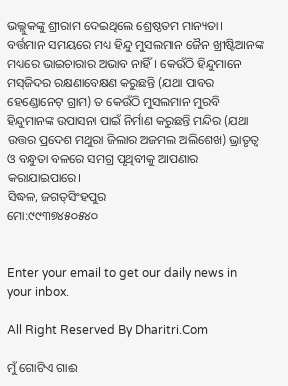ଭଲ୍ଲୁକଙ୍କୁ ଶ୍ରୀରାମ ଦେଇଥିଲେ ଶ୍ରେଷ୍ଠତମ ମାନ୍ୟତା।
ବର୍ତ୍ତମାନ ସମୟରେ ମଧ୍ୟ ହିନ୍ଦୁ ମୁସଲମାନ ଜୈନ ଖ୍ରୀଷ୍ଟିଆନଙ୍କ ମଧ୍ୟରେ ଭାଇଚାରାର ଅଭାବ ନାହିଁ। କେଉଁଠି ହିନ୍ଦୁମାନେ ମସ୍‌ଜିଦର ରକ୍ଷଣାବେକ୍ଷଣ କରୁଛନ୍ତି (ଯଥା ପାବର ହେଣ୍ଡୋନେଟ୍‌ ଗ୍ରାମ) ତ କେଉଁଠି ମୁସଲମାନ ମୁରବି ହିନ୍ଦୁମାନଙ୍କ ଉପାସନା ପାଇଁ ନିର୍ମାଣ କରୁଛନ୍ତି ମନ୍ଦିର (ଯଥା ଉତ୍ତର ପ୍ରଦେଶ ମଥୁରା ଜିଲାର ଅଜମଲ ଅଲିଶେଖ) ଭ୍ରାତୃତ୍ୱ ଓ ବନ୍ଧୁତା ବଳରେ ସମଗ୍ର ପୃଥିବୀକୁ ଆପଣାର କରାଯାଇପାରେ।
ସିଦ୍ଧଳ, ଜଗତ୍‌ସିଂହପୁର
ମୋ:୯୯୩୭୪୫୦୫୪୦


Enter your email to get our daily news in your inbox.

All Right Reserved By Dharitri.Com

ମୁଁ ଗୋଟିଏ ଗାଈ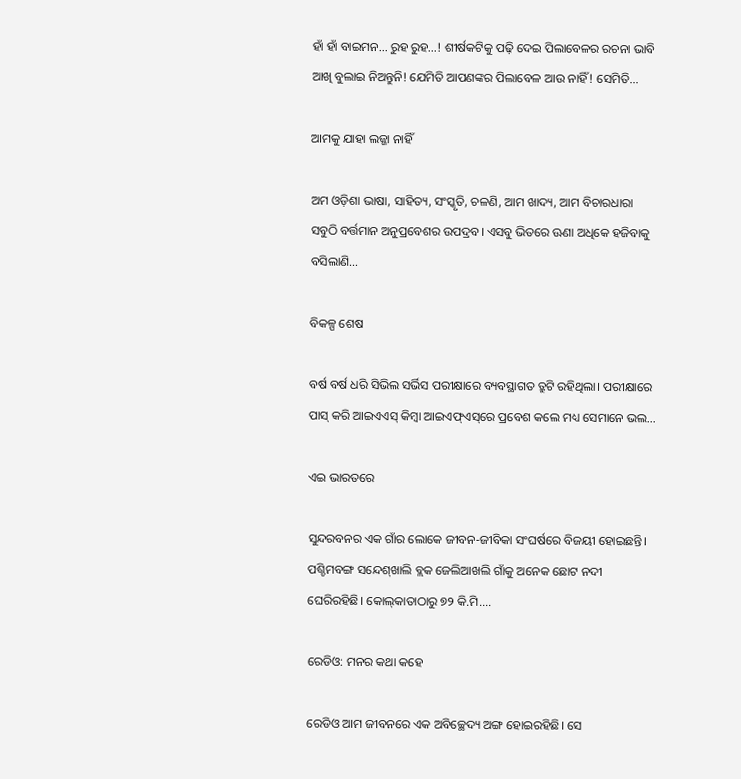ହାଁ ହାଁ ବାଇମନ… ରୁହ ରୁହ…! ଶୀର୍ଷକଟିକୁ ପଢ଼ି ଦେଇ ପିଲାବେଳର ରଚନା ଭାବି ଆଖି ବୁଲାଇ ନିଅନ୍ତୁନି! ଯେମିତି ଆପଣଙ୍କର ପିଲାବେଳ ଆଉ ନାହିଁ! ସେମିତି…

ଆମକୁ ଯାହା ଲଜ୍ଜା ନାହିଁ

ଅମ ଓଡ଼ିଶା ଭାଷା, ସାହିତ୍ୟ, ସଂସ୍କୃତି, ଚଳଣି, ଆମ ଖାଦ୍ୟ, ଆମ ବିଚାରଧାରା ସବୁଠି ବର୍ତ୍ତମାନ ଅନୁପ୍ରବେଶର ଉପଦ୍ରବ। ଏସବୁ ଭିତରେ ଊଣା ଅଧିକେ ହଜିବାକୁ ବସିଲାଣି…

ବିକଳ୍ପ ଶେଷ

ବର୍ଷ ବର୍ଷ ଧରି ସିଭିଲ ସର୍ଭିସ ପରୀକ୍ଷାରେ ବ୍ୟବସ୍ଥାଗତ ତ୍ରୁଟି ରହିଥିଲା। ପରୀକ୍ଷାରେ ପାସ୍‌ କରି ଆଇଏଏସ୍‌ କିମ୍ବା ଆଇଏଫ୍‌ଏସ୍‌ରେ ପ୍ରବେଶ କଲେ ମଧ୍ୟ ସେମାନେ ଭଲ…

ଏଇ ଭାରତରେ

ସୁନ୍ଦରବନର ଏକ ଗାଁର ଲୋକେ ଜୀବନ-ଜୀବିକା ସଂଘର୍ଷରେ ବିଜୟୀ ହୋଇଛନ୍ତି। ପଶ୍ଚିମବଙ୍ଗ ସନ୍ଦେଶ୍‌ଖାଲି ବ୍ଲକ ଜେଲିଆଖଲି ଗାଁକୁ ଅନେକ ଛୋଟ ନଦୀ ଘେରିରହିଛି। କୋଲ୍‌କାତାଠାରୁ ୭୨ କି.ମି.…

ରେଡିଓ: ମନର କଥା କହେ

ରେଡିଓ ଆମ ଜୀବନରେ ଏକ ଅବିଚ୍ଛେଦ୍ୟ ଅଙ୍ଗ ହୋଇରହିଛି। ସେ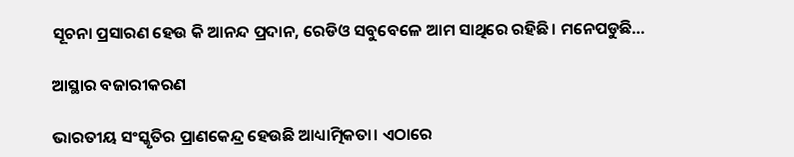ସୂଚନା ପ୍ରସାରଣ ହେଉ କି ଆନନ୍ଦ ପ୍ରଦାନ, ରେଡିଓ ସବୁବେଳେ ଆମ ସାଥିରେ ରହିଛି। ମନେପଡୁଛି…

ଆସ୍ଥାର ବଜାରୀକରଣ

ଭାରତୀୟ ସଂସ୍କୃତିର ପ୍ରାଣକେନ୍ଦ୍ର ହେଉଛି ଆଧ୍ୟାତ୍ମିକତା। ଏଠାରେ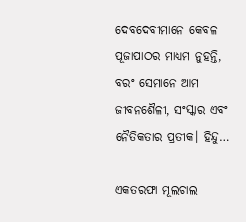ଦେବଦେବୀମାନେ କେବଳ ପୂଜାପାଠର ମାଧ୍ୟମ ନୁହନ୍ତି, ବରଂ ସେମାନେ ଆମ ଜୀବନଶୈଳୀ, ସଂସ୍କାର ଏବଂ ନୈତିକତାର ପ୍ରତୀକ। ହିନ୍ଦୁ…

ଏକତରଫା ମୂଲଚାଲ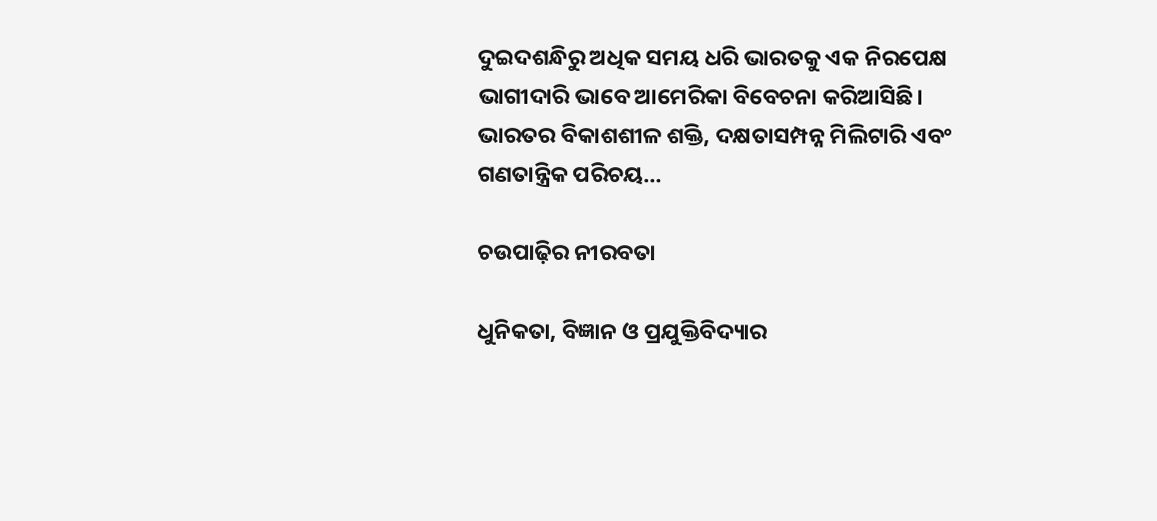ଦୁଇଦଶନ୍ଧିରୁ ଅଧିକ ସମୟ ଧରି ଭାରତକୁ ଏକ ନିରପେକ୍ଷ ଭାଗୀଦାରି ଭାବେ ଆମେରିକା ବିବେଚନା କରିଆସିଛି। ଭାରତର ବିକାଶଶୀଳ ଶକ୍ତି, ଦକ୍ଷତାସମ୍ପନ୍ନ ମିଲିଟାରି ଏବଂ ଗଣତାନ୍ତ୍ରିକ ପରିଚୟ…

ଚଉପାଢ଼ିର ନୀରବତା

ଧୁନିକତା, ବିଜ୍ଞାନ ଓ ପ୍ରଯୁକ୍ତିବିଦ୍ୟାର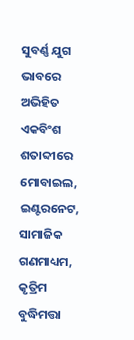ସୁବର୍ଣ୍ଣ ଯୁଗ ଭାବରେ ଅଭିହିତ ଏକବିଂଶ ଶତାବ୍ଦୀରେ ମୋବାଇଲ, ଇଣ୍ଟରନେଟ, ସାମାଜିକ ଗଣମାଧ୍ୟମ, କୃତ୍ରିମ ବୁଦ୍ଧିମତ୍ତା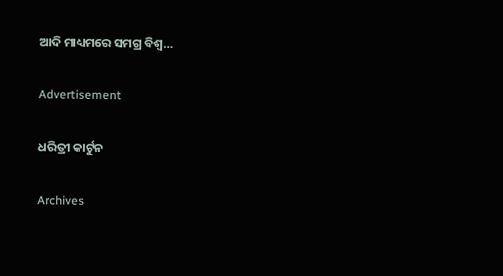ଆଦି ମାଧ୍ୟମରେ ସମଗ୍ର ବିଶ୍ୱ…

Advertisement

ଧରିତ୍ରୀ କାର୍ଟୁନ

Archives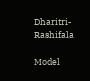Dharitri-Rashifala

Model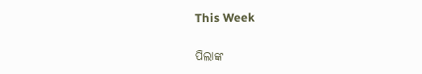This Week

ପିଲାଙ୍କ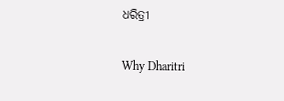ଧରିତ୍ରୀ

Why Dharitri